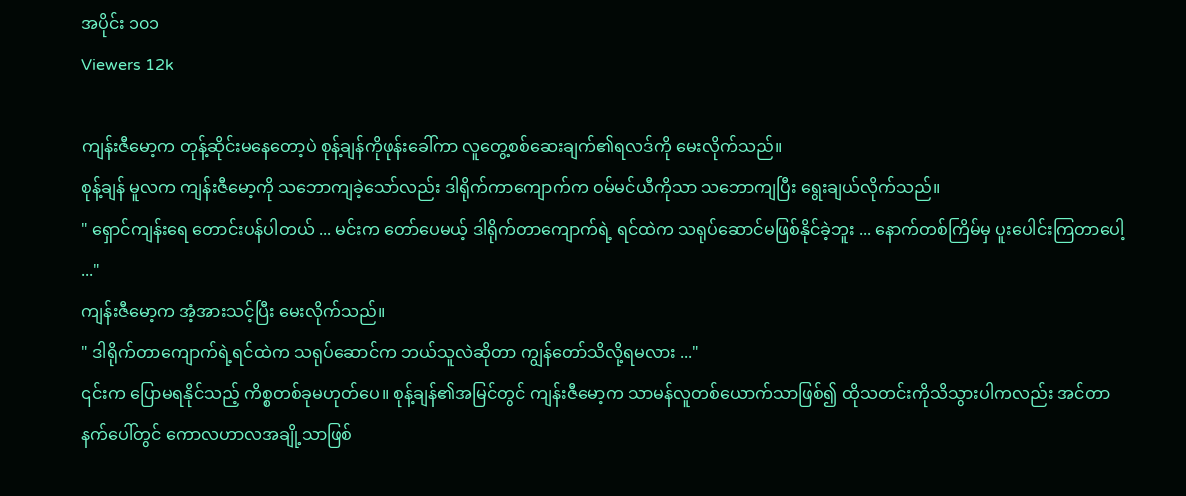အပိုင်း ၁၀၁
Viewers 12k

ကျန်းဇီမော့က တုန့်ဆိုင်းမနေတော့ပဲ စုန့်ချန်ကိုဖုန်းခေါ်ကာ လူတွေ့စစ်ဆေးချက်၏ရလဒ်ကို မေးလိုက်သည်။
စုန့်ချန် မူလက ကျန်းဇီမော့ကို သဘောကျခဲ့သော်လည်း ဒါရိုက်ကာကျောက်က ဝမ်မင်ယီကိုသာ သဘောကျ‌ပြီး ရွေးချယ်လိုက်သည်။
" ရှောင်ကျန်းရေ တောင်းပန်ပါတယ် ... မင်းက တော်ပေမယ့် ဒါရိုက်တာကျောက်ရဲ့ ရင်ထဲက သရုပ်ဆောင်မဖြစ်နိုင်ခဲ့ဘူး ... နောက်တစ်ကြိမ်မှ ပူးပေါင်းကြတာပေါ့ ..."
ကျန်းဇီမော့က အံ့အားသင့်ပြီး မေးလိုက်သည်။
" ဒါရိုက်တာကျောက်ရဲ့ရင်ထဲက သရုပ်ဆောင်က ဘယ်သူလဲဆိုတာ ကျွန်တော်သိလို့ရမလား ..."
၎င်းက ပြောမရနိုင်သည့် ကိစ္စတစ်ခုမဟုတ်ပေ။ စုန့်ချန်၏အမြင်တွင် ကျန်းဇီမော့က သာမန်လူတစ်ယောက်သာဖြစ်၍ ထိုသတင်းကိုသိသွားပါကလည်း အင်တာနက်‌ပေါ်တွင် ကောလဟာလအချို့သာဖြစ်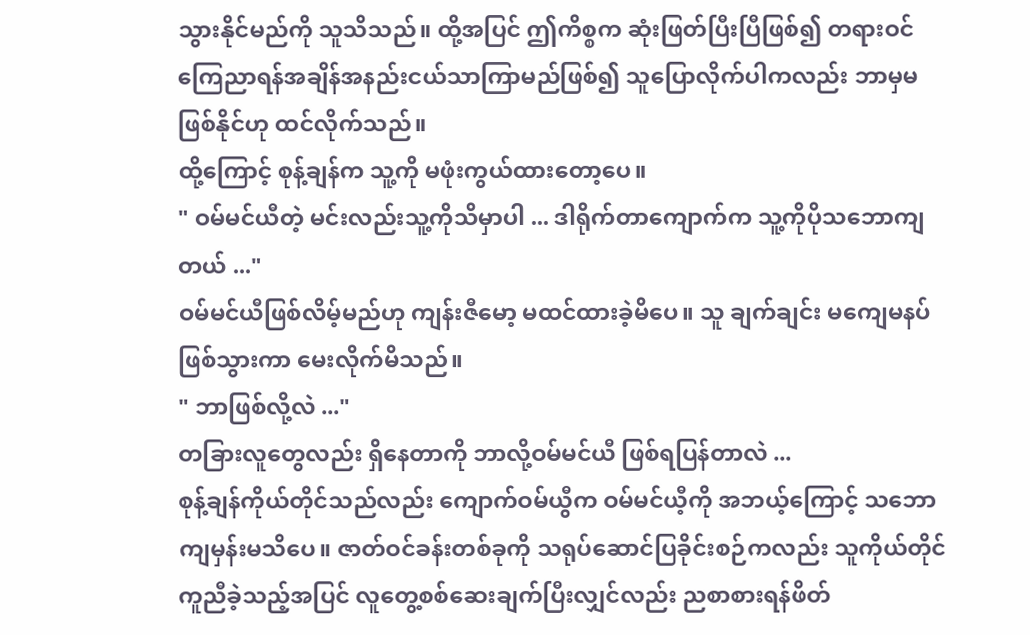သွားနိုင်မည်ကို သူသိသည်။ ထို့အပြင် ဤကိစ္စက ဆုံးဖြတ်ပြီးပြီဖြစ်၍ တရားဝင်ကြေညာရန်အချိန်အနည်းငယ်သာကြာမည်ဖြစ်၍ သူပြောလိုက်ပါကလည်း ဘာမှမဖြစ်နိုင်ဟု ထင်လိုက်သည်။
ထို့ကြောင့် စုန့်ချန်က သူ့ကို မဖုံးကွယ်ထားတော့ပေ။
" ဝမ်မင်ယီတဲ့ မင်းလည်းသူ့ကိုသိမှာပါ ... ဒါရိုက်တာကျောက်က သူ့ကိုပိုသဘောကျတယ် ..."
ဝမ်မင်ယီဖြစ်လိမ့်မည်ဟု ကျန်းဇီမော့ မထင်ထားခဲ့မိပေ။ သူ ချက်ချင်း မကျေမနပ်ဖြစ်သွားကာ မေးလိုက်မိသည်။
" ဘာဖြစ်လို့လဲ ..."
တခြားလူတွေလည်း ရှိနေတာကို ဘာလို့ဝမ်မင်ယီ ဖြစ်ရပြန်တာလဲ ...
စုန့်ချန်ကိုယ်တိုင်သည်လည်း ကျောက်ဝမ်ယွီက ဝမ်မင်ယီ့ကို အဘယ့်ကြောင့် သဘောကျမှန်းမသိပေ။ ဇာတ်ဝင်ခန်းတစ်ခုကို သရုပ်ဆောင်ပြခိုင်းစဉ်ကလည်း သူကိုယ်တိုင်ကူညီခဲ့သည့်အပြင် လူတွေ့စစ်ဆေးချက်ပြီးလျှင်လည်း ညစာစားရန်ဖိတ်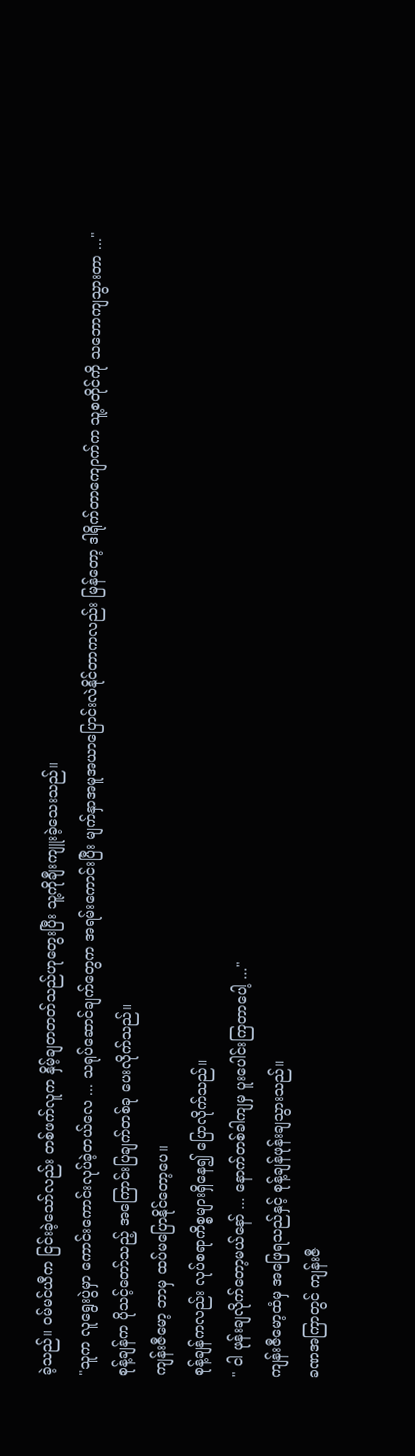ခဲ့သည်။ ဝမ်မင်ယီက ငြင်းခဲ့သော်လည်း တစ်ဖက်လူက နှိမ့်ချတတတ်သည်ဟုတွေးပြီး သူ့ကိုချီးကျူးခဲ့သေးသည်။
"သူက လူရွေးပွဲမှာ ကောင်းကောင်းလုပ်ခဲ့တယ်လေ ... သရုပ်ဆောင်ချက်တွေက အရမ်းကောင်းပြီး မျက်နှာအမူအယာပြောင်းလဲနိုင်တာကလည်း မြန်တော့ ဒါရိုက်တာကျောက်က သူ့စတိုင်ကို သဘောကျသွားတာ ..."
စုန့်ချန်က ပိုသင့်တော်သည့် အကြောင်းပြချက်တစ်ခု ပေးလိုက်သည်။
ကျန်းဇီမော့ ဘာမှ ထပ်မပြောနိုင်တော့ပေ။
စုန့်ချန်ကလည်း လုပ်စရာကိစ္စများရှိနေ၍ ပြောလိုက်သည်။
" ငါ ဖုန်းချလိုက်တော့မယ်နော် ... နောက်တစ်ခါကျမှ ပူးပေါင်းကြတာပေါ့ ..."
ကျန်းဇီမော့ထံမှ အဖြေရသည်နှင့် စုန့်ချန်ဖုန်းချသွားသည်။
ခဏအကြာတွင် ကျန်းဇီ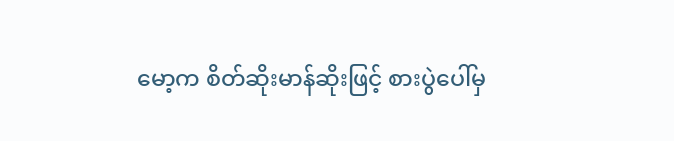မော့က စိတ်ဆိုးမာန်ဆိုးဖြင့် စားပွဲပေါ်မှ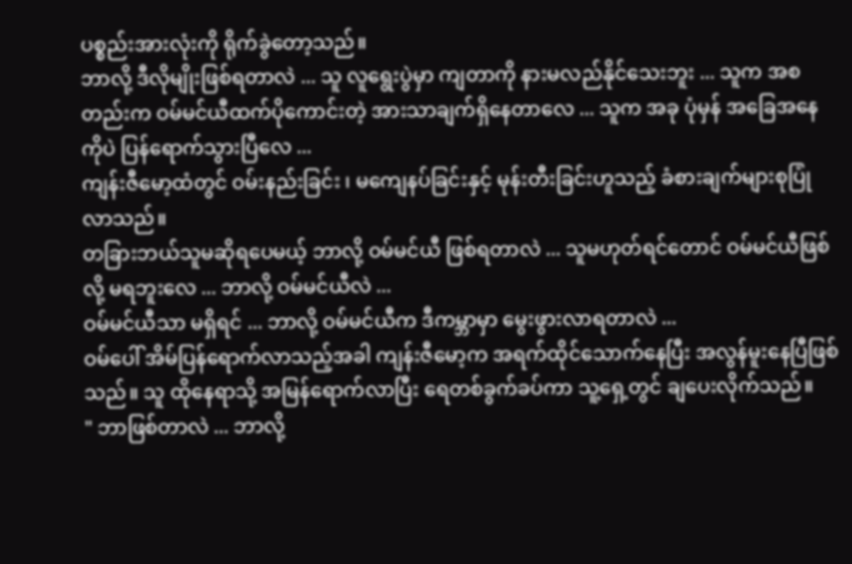ပစ္စည်းအားလုံးကို ရိုက်ခွဲတော့သည်။
ဘာလို့ ဒီလိုမျိုးဖြစ်ရတာလဲ ... သူ လူရွေးပွဲမှာ ကျတာကို နားမလည်နိုင်သေးဘူး ... သူက အစတည်းက ဝမ်မင်ယီထက်ပိုကောင်းတဲ့ အားသာချက်ရှိနေတာလေ ... သူက အခု ပုံမှန် အခြေအနေကိုပဲ ပြန်ရောက်သွားပြီလေ ...
ကျန်းဇီမော့ထံတွင် ဝမ်းနည်းခြင်း ၊ မကျေနပ်ခြင်းနှင့် မုန်းတီးခြင်းဟူသည့် ခံစားချက်များစုပြုံလာသည်။
တခြားဘယ်သူမဆိုရပေမယ့် ဘာလို့ ဝမ်မင်ယီ ဖြစ်ရတာလဲ ... သူမဟုတ်ရင်တောင် ဝမ်မင်ယီဖြစ်လို့ မရဘူးလေ ... ဘာလို့ ဝမ်မင်ယီလဲ ...
ဝမ်မင်ယီသာ မရှိရင် ... ဘာလို့ ဝမ်မင်ယီက ဒီကမ္ဘာမှာ မွေးဖွားလာရတာလဲ ...
ဝမ်ပေါ် အိမ်ပြန်ရောက်လာသည့်အခါ ကျန်းဇီမော့က အရက်ထိုင်သောက်နေပြီး အလွန်မူးနေပြီဖြစ်သည်။ သူ ထိုနေရာသို့ အမြန်ရောက်လာပြီး ရေတစ်ခွက်ခပ်ကာ သူ့ရှေ့တွင် ချပေးလိုက်သည်။
" ဘာဖြစ်တာလဲ ... ဘာလို့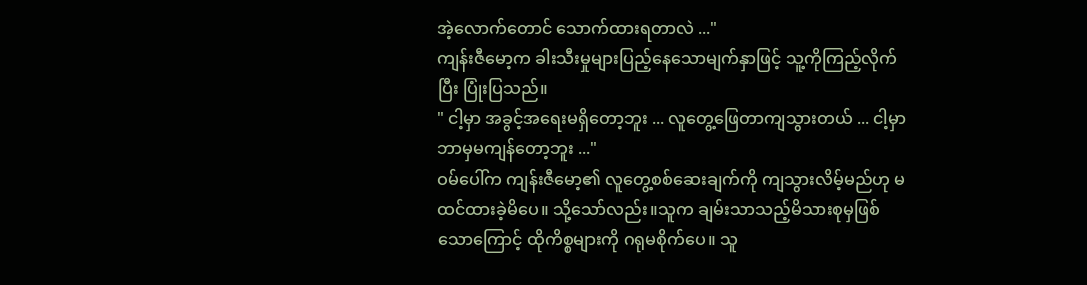အဲ့လောက်တောင် သောက်ထားရတာလဲ ..."
ကျန်းဇီမော့က ခါးသီးမှုများပြည့်နေသောမျက်နှာဖြင့် သူ့ကိုကြည့်လိုက်ပြီး ပြုံးပြသည်။
" ငါ့မှာ အခွင့်အရေးမရှိတော့ဘူး ... လူတွေ့ဖြေတာကျသွားတယ် ... ငါ့မှာ ဘာမှမကျန်တော့ဘူး ..."
ဝမ်ပေါ်က ကျန်းဇီမော့၏ လူတွေ့စစ်ဆေးချက်ကို ကျသွားလိမ့်မည်ဟု မထင်ထားခဲ့မိပေ။ သို့သော်လည်း။သူက ချမ်းသာသည့်မိသားစုမှဖြစ်သောကြောင့် ထိုကိစ္စများကို ဂရုမစိုက်ပေ။ သူ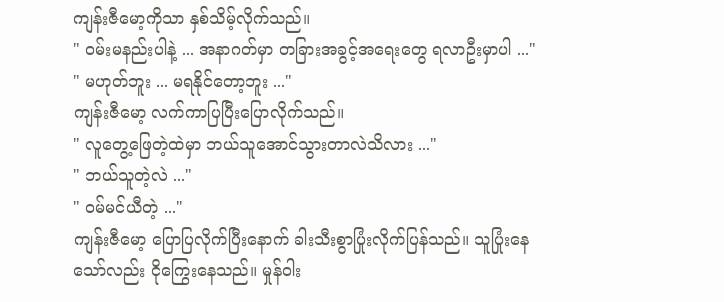ကျန်းဇီမော့ကိုသာ နှစ်သိမ့်လိုက်သည်။
" ဝမ်းမနည်းပါနဲ့ ... အနာဂတ်မှာ တခြားအခွင့်အရေးတွေ ရလာဦးမှာပါ ..."
" မဟုတ်ဘူး ... မရနိုင်တော့ဘူး ..."
ကျန်းဇီမော့ လက်ကာပြပြီးပြောလိုက်သည်။
" လူတွေ့ဖြေတဲ့ထဲမှာ ဘယ်သူအောင်သွားတာလဲသိလား ..."
" ဘယ်သူတဲ့လဲ ..."
" ဝမ်မင်ယီတဲ့ ..."
ကျန်းဇီမော့ ပြောပြလိုက်ပြီးနောက် ခါးသီးစွာပြုံးလိုက်ပြန်သည်။ သူပြုံးနေသော်လည်း ငိုကြွေးနေသည်။ မှုန်ဝါး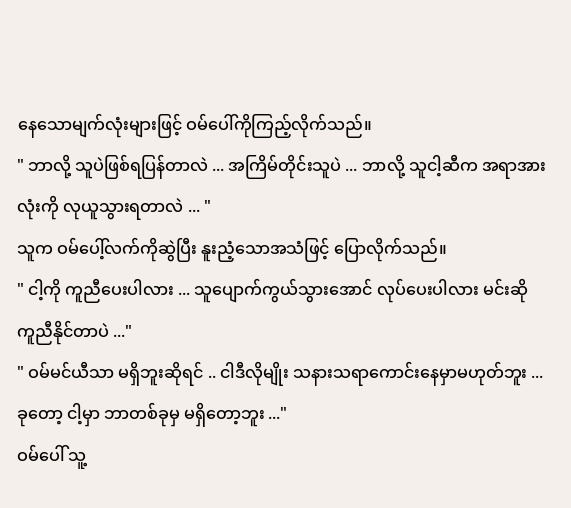နေသောမျက်လုံးများဖြင့် ဝမ်ပေါ်ကိုကြည့်လိုက်သည်။
" ဘာလို့ သူပဲဖြစ်ရပြန်တာလဲ ... အကြိမ်တိုင်းသူပဲ ... ဘာလို့ သူငါ့ဆီက အရာအားလုံးကို လုယူသွားရတာလဲ ... "
သူက ဝမ်ပေါ့်လက်ကိုဆွဲပြီး နူးညံ့သောအသံဖြင့် ပြောလိုက်သည်။
" ငါ့ကို ကူညီပေးပါလား ... သူပျောက်ကွယ်သွားအောင် လုပ်ပေးပါလား မင်းဆို ကူညီနိုင်တာပဲ ..."
" ဝမ်မင်ယီသာ မရှိဘူးဆိုရင် .. ငါဒီလိုမျိုး သနားသရာကောင်းနေမှာမဟုတ်ဘူး ... ခုတော့ ငါ့မှာ ဘာတစ်ခုမှ မရှိတော့ဘူး ..."
ဝမ်ပေါ် သူ့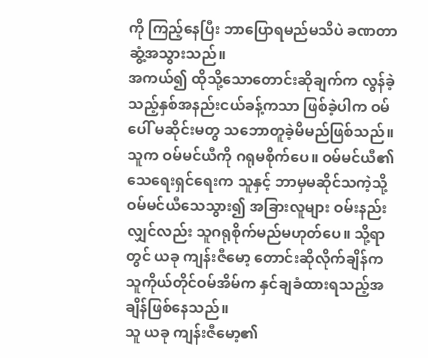ကို ကြည့်နေပြီး ဘာပြောရမည်မသိပဲ ခဏတာ ဆွံ့အသွားသည်။
အကယ်၍ ထိုသို့သောတောင်းဆိုချက်က လွန်ခဲ့သည့်နှစ်အနည်းငယ်ခန့်ကသာ ဖြစ်ခဲ့ပါက ဝမ်ပေါ် မဆိုင်းမတွ သဘောတူခဲ့မိမည်ဖြစ်သည်။ သူက ဝမ်မင်ယီကို ဂရုမစိုက်ပေ။ ဝမ်မင်ယီ၏ သေရေးရှင်ရေးက သူနှင့် ဘာမှမဆိုင်သကဲ့သို့ ဝမ်မင်ယီသေသွား၍ အခြားလူများ ဝမ်းနည်းလျှင်လည်း သူဂရုစိုက်မည်မဟုတ်ပေ။ သို့ရာတွင် ယခု ကျန်းဇီမော့ တောင်းဆိုလိုက်ချိန်က သူကိုယ်တိုင်ဝမ်အိမ်က နှင်ချခံထားရသည့်အချိန်ဖြစ်နေသည်။
သူ ယခု ကျန်းဇီမော့၏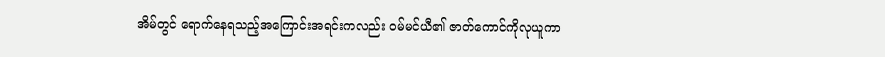အိမ်တွင် ရောက်နေရသည့်အကြောင်းအရင်းကလည်း ဝမ်မင်ယီ၏ ဇာတ်ကောင်ကိုလုယူကာ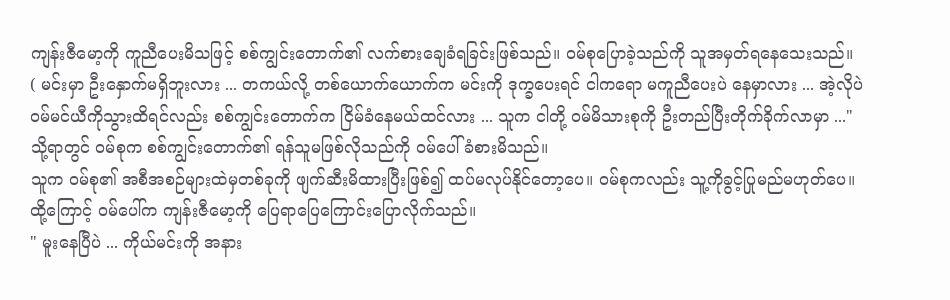ကျန်းဇီမော့ကို ကူညီပေးမိသဖြင့် စစ်ကျွင်းတောက်၏ လက်စားချေခံရခြင်းဖြစ်သည်။ ဝမ်စုပြောခဲ့သည်ကို သူအမှတ်ရနေသေးသည်။
( မင်းမှာ ဦးနှောက်မရှိဘူးလား ... တကယ်လို့ တစ်ယောက်ယောက်က မင်းကို ဒုက္ခပေးရင် ငါကရော မကူညီပေးပဲ နေမှာလား ... အဲ့လိုပဲ ဝမ်မင်ယီကိုသွားထိရင်လည်း စစ်ကျွင်းတောက်က ငြိမ်ခံနေမယ်ထင်လား ... သူက ငါတို့ ဝမ်မိသားစုကို ဦးတည်ပြီးတိုက်ခိုက်လာမှာ ..."
သို့ရာတွင် ဝမ်စုက စစ်ကျွင်းတောက်၏ ရန်သူမဖြစ်လိုသည်ကို ဝမ်ပေါ်ခံစားမိသည်။
သူက ဝမ်စု၏ အစီအစဉ်များထဲမှတစ်ခုကို ဖျက်ဆီးမိထားပြီးဖြစ်၍ ထပ်မလုပ်နိုင်တော့ပေ။ ဝမ်စုကလည်း သူ့ကိုခွင့်ပြုမည်မဟုတ်ပေ။
ထို့ကြောင့် ဝမ်ပေါ်က ကျန်းဇီမော့ကို ပြေရာပြေကြောင်းပြောလိုက်သည်။
" မူးနေပြီပဲ ... ကိုယ်မင်းကို အနား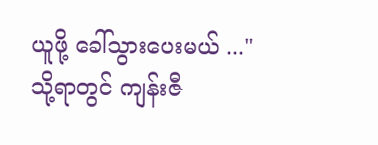ယူဖို့ ခေါ်သွားပေးမယ် ..."
သို့ရာတွင် ကျန်းဇီ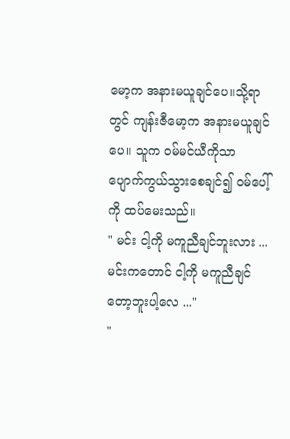မော့က အနားမယူချင်ပေ။သို့ရာတွင် ကျန်းဇီမော့က အနားမယူချင်ပေ။ သူက ဝမ်မင်ယီကိုသာ ပျောက်ကွယ်သွားစေချင်၍ ဝမ်ပေါ့်ကို ထပ်မေးသည်။
" မင်း ငါ့ကို မကူညီချင်ဘူးလား ... မင်းကတောင် ငါ့ကို မကူညီချင်တော့ဘူးပါ့လေ ..."
"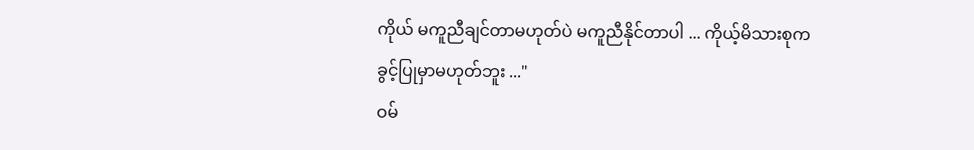ကိုယ် မကူညီချင်တာမဟုတ်ပဲ မကူညီနိုင်တာပါ ... ကိုယ့်မိသားစုက ခွင့်ပြုမှာမဟုတ်ဘူး ..."
ဝမ်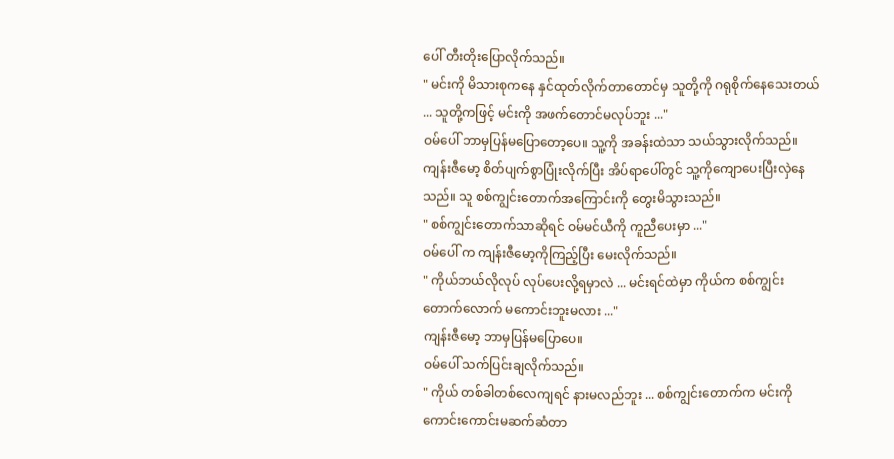ပေါ် တီးတိုးပြောလိုက်သည်။
" မင်းကို မိသားစုကနေ နှင်ထုတ်လိုက်တာတောင်မှ သူတို့ကို ဂရုစိုက်နေသေးတယ် ... သူတို့ကဖြင့် မင်းကို အဖက်တောင်မလုပ်ဘူး ..."
ဝမ်ပေါ် ဘာမှပြန်မပြောတော့ပေ။ သူ့ကို အခန်းထဲသာ သယ်သွားလိုက်သည်။
ကျန်းဇီမော့ စိတ်ပျက်စွာပြုံးလိုက်ပြီး အိပ်ရာပေါ်တွင် သူ့ကိုကျောပေးပြီးလှဲနေသည်။ သူ စစ်ကျွင်းတောက်အကြောင်းကို တွေးမိသွားသည်။
" စစ်ကျွင်းတောက်သာဆိုရင် ဝမ်မင်ယီကို ကူညီပေးမှာ ..."
ဝမ်ပေါ် က ကျန်းဇီမော့ကိုကြည့်ပြီး မေးလိုက်သည်။
" ကိုယ်ဘယ်လိုလုပ် လုပ်ပေးလို့ရမှာလဲ ... မင်းရင်ထဲမှာ ကိုယ်က စစ်ကျွင်းတောက်လောက် မကောင်းဘူးမလား ..."
ကျန်းဇီမော့ ဘာမှပြန်မပြောပေ။
ဝမ်ပေါ် သက်ပြင်းချလိုက်သည်။
" ကိုယ် တစ်ခါတစ်လေကျရင် နားမလည်ဘူး ... စစ်ကျွင်းတောက်က မင်းကို ကောင်းကောင်းမဆက်ဆံတာ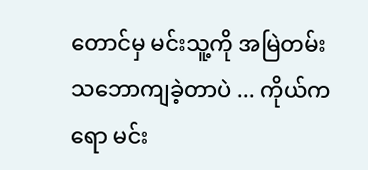တောင်မှ မင်းသူ့ကို အမြဲတမ်းသဘောကျခဲ့တာပဲ ... ကိုယ်ကရော မင်း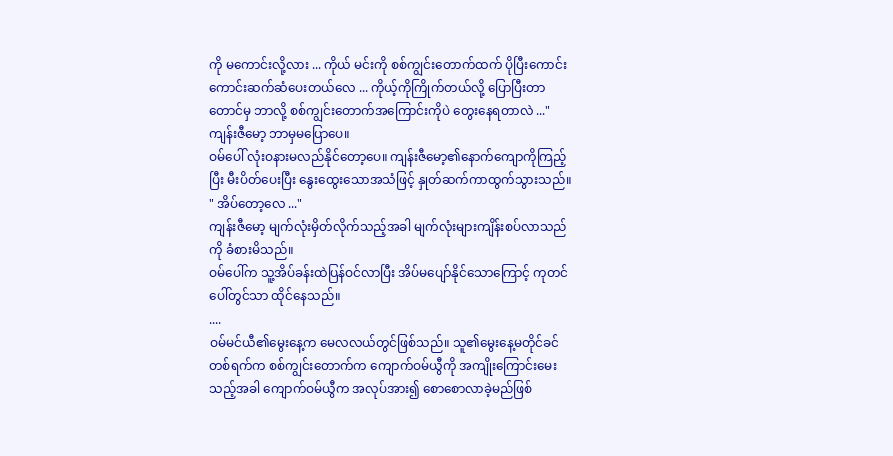ကို မကောင်းလို့လား ... ကိုယ် မင်းကို စစ်ကျွင်းတောက်ထက် ပိုပြီးကောင်းကောင်းဆက်ဆံပေးတယ်လေ ... ကိုယ့်ကိုကြိုက်တယ်လို့ ပြောပြီးတာတောင်မှ ဘာလို့ စစ်ကျွင်းတောက်အကြောင်းကိုပဲ တွေးနေရတာလဲ ..."
ကျန်းဇီမော့ ဘာမှမပြောပေ။
ဝမ်ပေါ် လုံးဝနားမလည်နိုင်တော့ပေ။ ကျန်းဇီမော့၏နောက်ကျောကိုကြည့်ပြီး မီးပိတ်ပေးပြီး နွေးထွေးသောအသံဖြင့် နှုတ်ဆက်ကာထွက်သွားသည်။
" အိပ်တော့လေ ..."
ကျန်းဇီမော့ မျက်လုံးမှိတ်လိုက်သည့်အခါ မျက်လုံးများကျိန်းစပ်လာသည်ကို ခံစားမိသည်။
ဝမ်ပေါ်က သူ့အိပ်ခန်းထဲပြန်ဝင်လာပြီး အိပ်မပျော်နိုင်သောကြောင့် ကုတင်ပေါ်တွင်သာ ထိုင်နေသည်။
....
ဝမ်မင်ယီ၏မွေးနေ့က မေလလယ်တွင်ဖြစ်သည်။ သူ၏မွေးနေ့မတိုင်ခင်တစ်ရက်က စစ်ကျွင်းတောက်က ကျောက်ဝမ်ယွီကို အကျိုးကြောင်းမေးသည့်အခါ ကျောက်ဝမ်ယွီက အလုပ်အား၍ စောစောလာခဲ့မည်ဖြစ်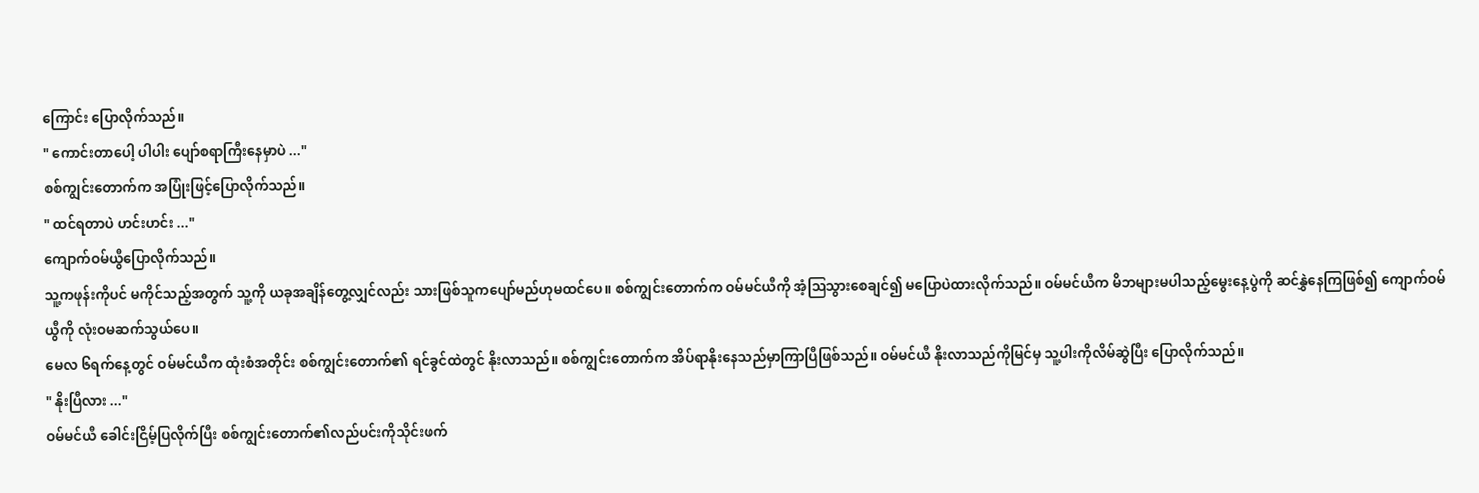ကြောင်း ပြောလိုက်သည်။
" ကောင်းတာပေါ့ ပါပါး ပျော်စရာကြီးနေမှာပဲ ..."
စစ်ကျွင်းတောက်က အပြုံးဖြင့်ပြောလိုက်သည်။
" ထင်ရတာပဲ ဟင်းဟင်း ..."
ကျောက်ဝမ်ယွီပြောလိုက်သည်။
သူ့ကဖုန်းကိုပင် မကိုင်သည့်အတွက် သူ့ကို ယခုအချိန်တွေ့လျှင်လည်း သားဖြစ်သူကပျော်မည်ဟုမထင်ပေ။ စစ်ကျွင်းတောက်က ဝမ်မင်ယီကို အံ့ဩသွားစေချင်၍ မပြောပဲထားလိုက်သည်။ ဝမ်မင်ယီက မိဘများမပါသည့်မွေးနေ့ပွဲကို ဆင်နွှဲနေကြဖြစ်၍ ကျောက်ဝမ်ယွီကို လုံးဝမဆက်‌သွယ်ပေ။
မေလ ၆ရက်နေ့တွင် ဝမ်မင်ယီက ထုံးစံအတိုင်း စစ်ကျွင်းတောက်၏ ရင်ခွင်ထဲတွင် နိုးလာသည်။ စစ်ကျွင်းတောက်က အိပ်ရာနိုးနေသည်မှာကြာပြီဖြစ်သည်။ ဝမ်မင်ယီ နိုးလာသည်ကိုမြင်မှ သူ့ပါးကိုလိမ်ဆွဲပြီး ပြောလိုက်သည်။
" နိုးပြီလား ..."
ဝမ်မင်ယီ ခေါင်းငြိမ့်ပြလိုက်ပြီး စစ်ကျွင်းတောက်၏လည်ပင်းကိုသိုင်းဖက်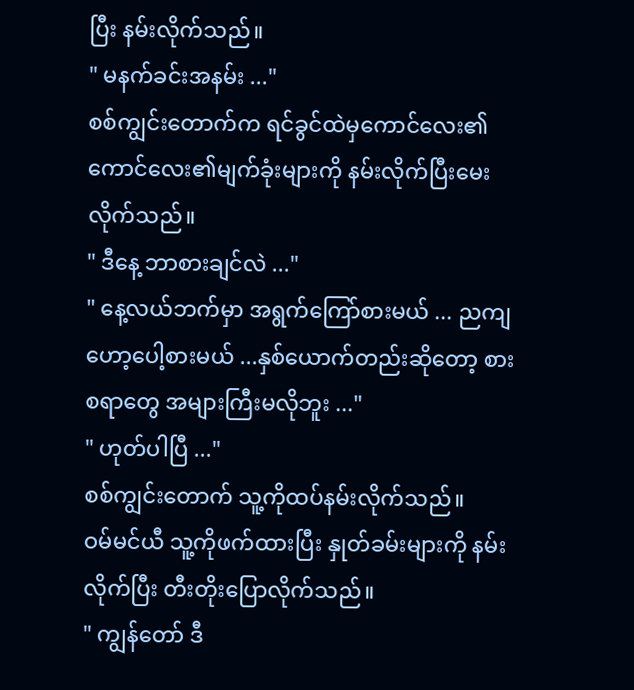ပြီး နမ်းလိုက်သည်။
" မနက်ခင်းအနမ်း ..."
စစ်ကျွင်းတောက်က ရင်ခွင်ထဲမှကောင်လေး၏ ကောင်လေး၏မျက်ခုံးများကို နမ်းလိုက်ပြီးမေးလိုက်သည်။
" ဒီနေ့ ဘာစားချင်လဲ ..."
" နေ့လယ်ဘက်မှာ အရွက်ကြော်စားမယ် ... ညကျ ဟော့ပေါ့စားမယ် ...နှစ်ယောက်တည်းဆိုတော့ စားစရာတွေ အများကြီးမလိုဘူး ..."
" ဟုတ်ပါပြီ ..."
စစ်ကျွင်းတောက် သူ့ကိုထပ်နမ်းလိုက်သည်။
ဝမ်မင်ယီ သူ့ကိုဖက်ထားပြီး နှုတ်ခမ်းများကို နမ်းလိုက်ပြီး တီးတိုးပြောလိုက်သည်။
" ကျွန်တော် ဒီ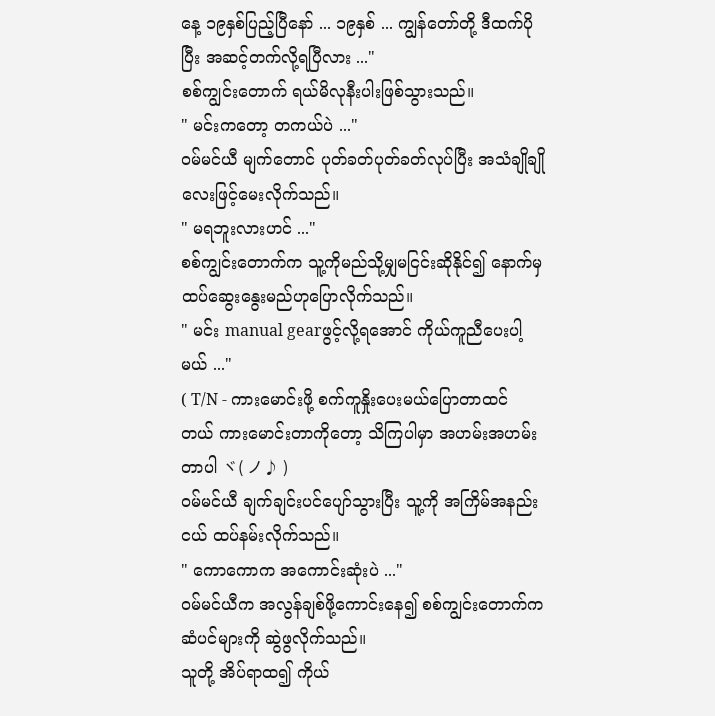နေ့ ၁၉နှစ်ပြည့်ပြီနော် ... ၁၉နှစ် ... ကျွန်တော်တို့ ဒီထက်ပိုပြီး အဆင့်တက်လို့ရပြီလား ..."
စစ်ကျွင်းတောက် ရယ်မိလုနီးပါးဖြစ်သွားသည်။
" မင်းကတော့ တကယ်ပဲ ..."
ဝမ်မင်ယီ မျက်တောင် ပုတ်ခတ်ပုတ်ခတ်လုပ်ပြီး အသံချိုချိုလေးဖြင့်မေးလိုက်သည်။
" မရဘူးလားဟင် ..."
စစ်ကျွင်းတောက်က သူ့ကိုမည်သို့မျှမငြင်းဆိုနိုင်၍ နောက်မှထပ်ဆွေးနွေးမည်ဟုပြောလိုက်သည်။
" မင်း manual gearဖွင့်လို့ရအောင် ကိုယ်ကူ‌ညီပေးပါ့မယ် ..."
( T/N - ကားမောင်းဖို့ စက်ကူနှိုးပေးမယ်ပြောတာထင်တယ် ကားမောင်းတာကိုတော့ သိကြပါမှာ အဟမ်းအဟမ်းတာပါ ヾ( ノ♪ )
ဝမ်မင်ယီ ချက်ချင်းပင်ပျော်သွားပြီး သူ့ကို အကြိမ်အနည်းငယ် ထပ်နမ်းလိုက်သည်။
" ကောကောက အကောင်းဆုံးပဲ ..."
ဝမ်မင်ယီက အလွန်ချစ်ဖို့ကောင်းနေ၍ စစ်ကျွင်းတောက်က ဆံပင်များကို ဆွဲဖွလိုက်သည်။
သူတို့ အိပ်ရာထ၍ ကိုယ်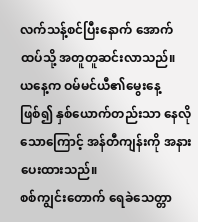လက်သန့်စင်ပြီးနောက် အောက်ထပ်သို့ အတူတူဆင်းလာသည်။
ယနေ့က ဝမ်မင်ယီ၏မွေးနေ့ဖြစ်၍ နှစ်ယောက်တည်းသာ နေလိုသောကြောင့် အန်တီကျန်းကို အနားပေးထားသည်။
စစ်ကျွင်းတောက် ရေခဲသေတ္တာ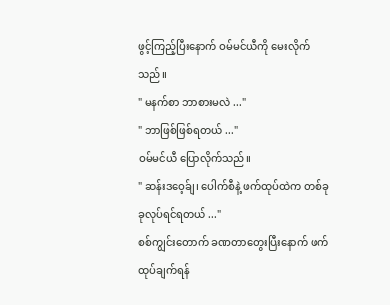ဖွင့်ကြည့်ပြီးနောက် ဝမ်မင်ယီကို မေးလိုက်သည်။
" မနက်စာ ဘာစားမလဲ ..."
" ဘာဖြစ်ဖြစ်ရတယ် ..."
ဝမ်မင်ယီ ပြောလိုက်သည်။
" ဆန်းဒဝေ့ခ်ျ၊ ပေါက်စီနဲ့ ဖက်ထုပ်ထဲက တစ်ခုခုလုပ်ရင်ရတယ် ..."
စစ်ကျွင်းတောက် ခဏတာတွေးပြီးနောက် ဖက်ထုပ်ချက်ရန်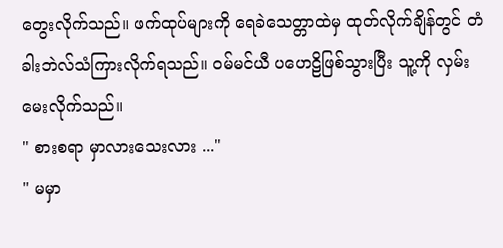တွေးလိုက်သည်။ ဖက်ထုပ်များကို ရေခဲသေတ္တာထဲမှ ထုတ်လိုက်ချိန်တွင် တံခါးဘဲလ်သံကြားလိုက်ရသည်။ ဝမ်မင်ယီ ပဟေဠိဖြစ်သွားပြီး သူ့ကို လှမ်းမေးလိုက်သည်။
" စားစရာ မှာလားသေးလား ..."
" မမှာ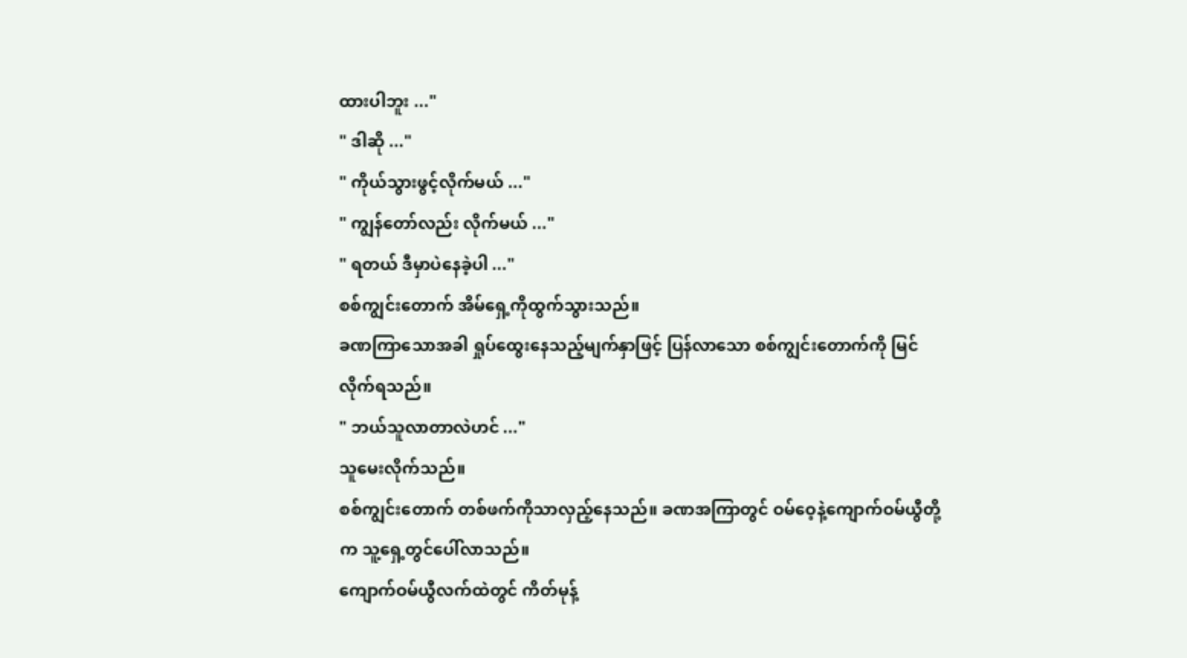ထားပါဘူး ..."
" ဒါဆို ..."
" ကိုယ်သွားဖွင့်လိုက်မယ် ..."
" ကျွန်တော်လည်း လိုက်မယ် ..."
" ရတယ် ဒီမှာပဲနေခဲ့ပါ ..."
စစ်ကျွင်းတောက် အိမ်ရှေ့ကိုထွက်သွားသည်။
ခဏကြာသောအခါ ရှုပ်ထွေးနေသည့်မျက်နှာဖြင့် ပြန်လာသော စစ်ကျွင်းတောက်ကို မြင်လိုက်ရသည်။
" ဘယ်သူလာတာလဲဟင် ..."
သူမေးလိုက်သည်။
စစ်ကျွင်းတောက် တစ်ဖက်ကိုသာလှည့်နေသည်။ ခဏအကြာတွင် ဝမ်ဝေ့နဲ့ကျောက်ဝမ်ယွီတို့က သူ့ရှေ့တွင်ပေါ်လာသည်။
ကျောက်ဝမ်ယွီလက်ထဲတွင် ကိတ်မုန့်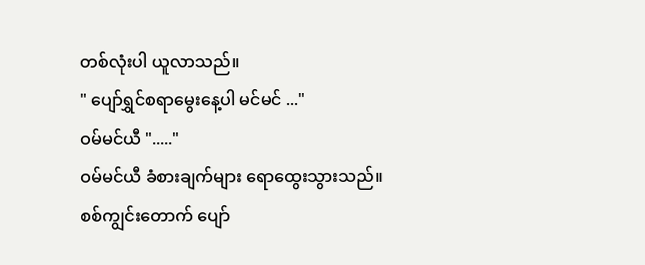တစ်လုံးပါ ယူလာသည်။
" ပျော်ရွှင်စရာမွေးနေ့ပါ မင်မင် ..."
ဝမ်မင်ယီ "....."
ဝမ်မင်ယီ ခံစားချက်များ ရောထွေးသွားသည်။
စစ်ကျွင်းတောက် ပျော်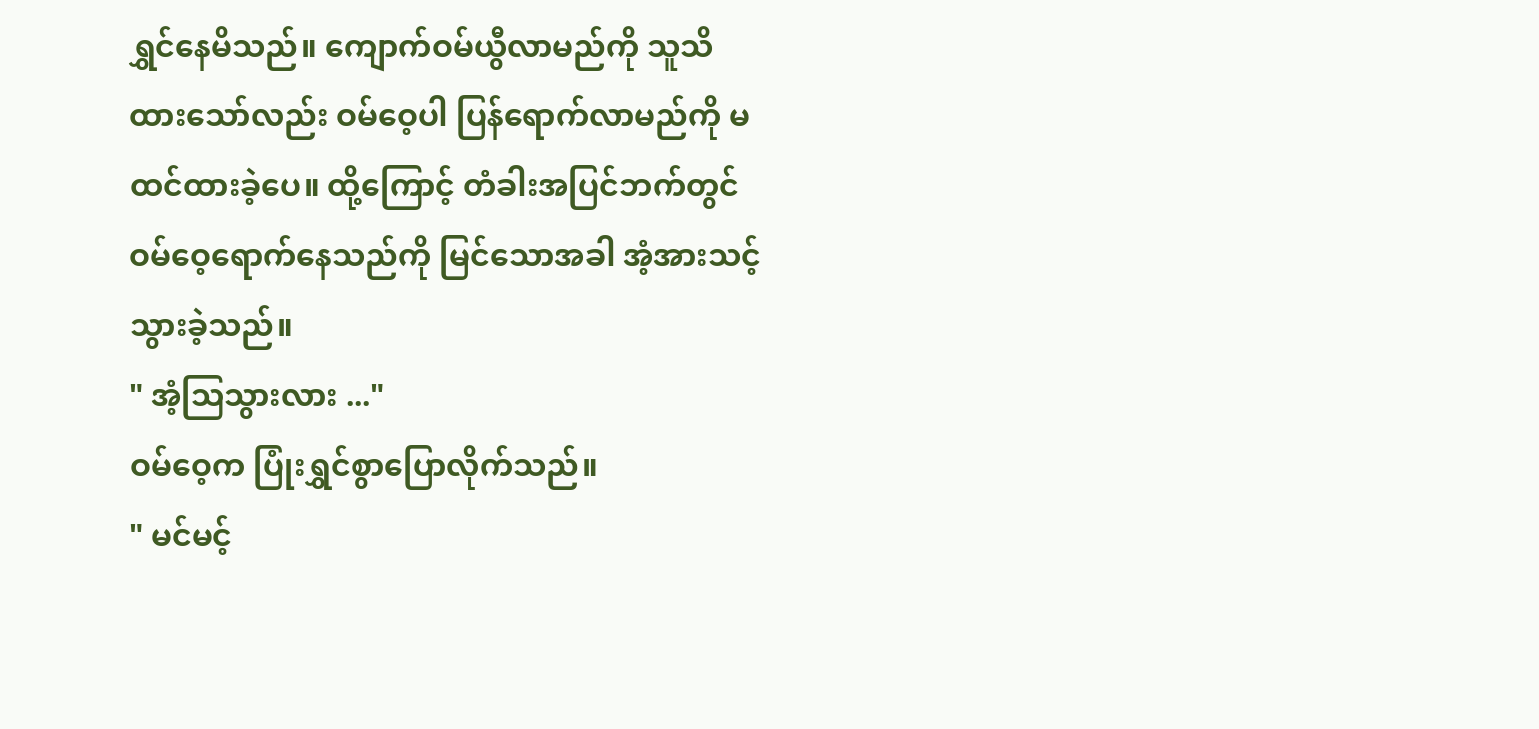ရွှင်နေမိသည်။ ကျောက်ဝမ်ယွီလာမည်ကို သူသိထားသော်လည်း ဝမ်ဝေ့ပါ ပြန်ရောက်လာမည်ကို မထင်ထားခဲ့ပေ။ ထို့ကြောင့် တံခါးအပြင်ဘက်တွင် ဝမ်ဝေ့ရောက်နေသည်ကို မြင်သောအခါ အံ့အားသင့်သွားခဲ့သည်။
" အံ့ဩသွားလား ..."
ဝမ်ဝေ့က ပြုံးရွှင်စွာပြောလိုက်သည်။
" မင်မင့်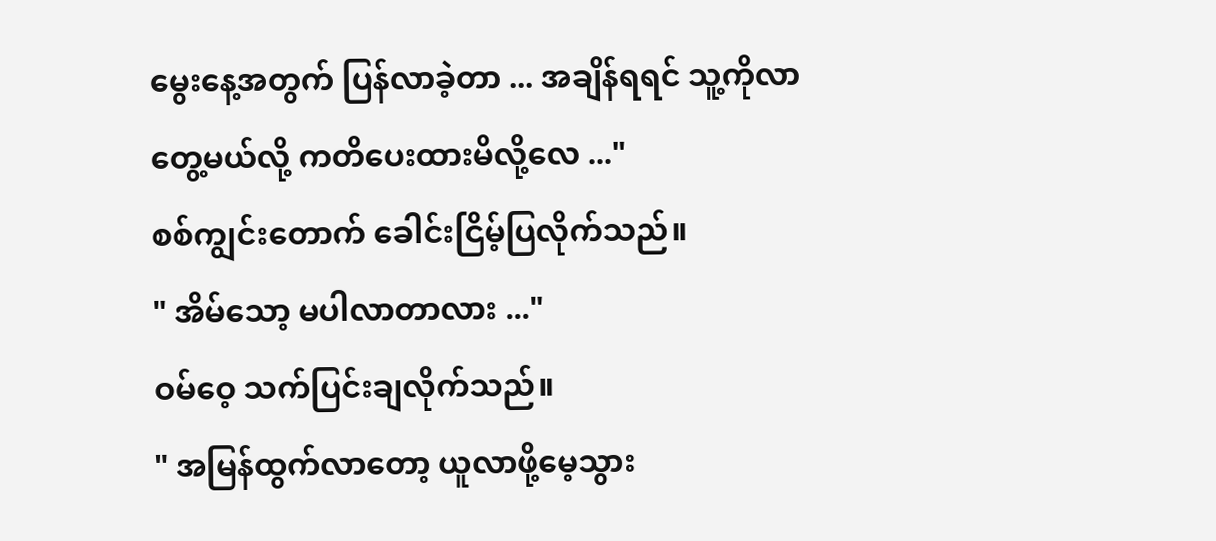မွေးနေ့အတွက် ပြန်လာခဲ့တာ ... အချိန်ရရင် သူ့ကိုလာတွေ့မယ်လို့ ကတိပေးထားမိလို့လေ ..."
စစ်ကျွင်းတောက် ခေါင်းငြိမ့်ပြလိုက်သည်။
" အိမ်သော့ မပါလာတာလား ..."
ဝမ်ဝေ့ သက်ပြင်းချလိုက်သည်။
" အမြန်ထွက်လာတော့ ယူလာဖို့မေ့သွား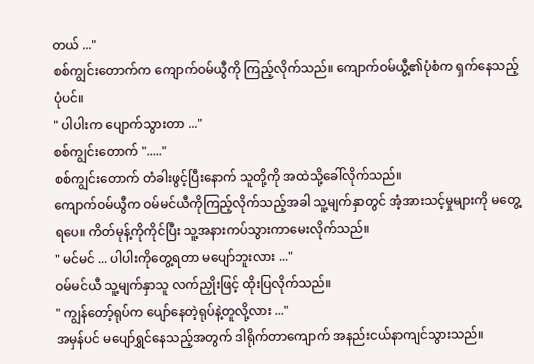တယ် ..."
စစ်ကျွင်းတောက်က ကျောက်ဝမ်ယွီကို ကြည့်လိုက်သည်။ ကျောက်ဝမ်ယွီ့၏ပုံစံက ရှက်နေသည့်ပုံပင်။
" ပါပါးက ပျောက်သွားတာ ..."
စစ်ကျွင်းတောက် "....."
စစ်ကျွင်းတောက် တံခါးဖွင့်ပြီးနောက် သူတို့ကို အထဲသို့ခေါ်လိုက်သည်။
ကျောက်ဝမ်ယွီက ဝမ်မင်ယီကိုကြည့်လိုက်သည့်အခါ သူ့မျက်နှာတွင် အံ့အားသင့်မှုများကို မတွေ့ရပေ။ ကိတ်မုန့်ကိုကိုင်ပြီး သူ့အနားကပ်သွားကာမေးလိုက်သည်။
" မင်မင် ... ပါပါးကိုတွေ့ရတာ မပျော်ဘူးလား ..."
ဝမ်မင်ယီ သူ့မျက်နှာသူ လက်ညှိုးဖြင့် ထိုးပြလိုက်သည်။
" ကျွန်တော့်ရုပ်က ပျော်နေတဲ့ရုပ်နဲ့တူလို့လား ..."
အမှန်ပင် မပျော်ရွှင်နေသည့်အတွက် ဒါရိုက်တာကျောက် အနည်းငယ်နာကျင်သွားသည်။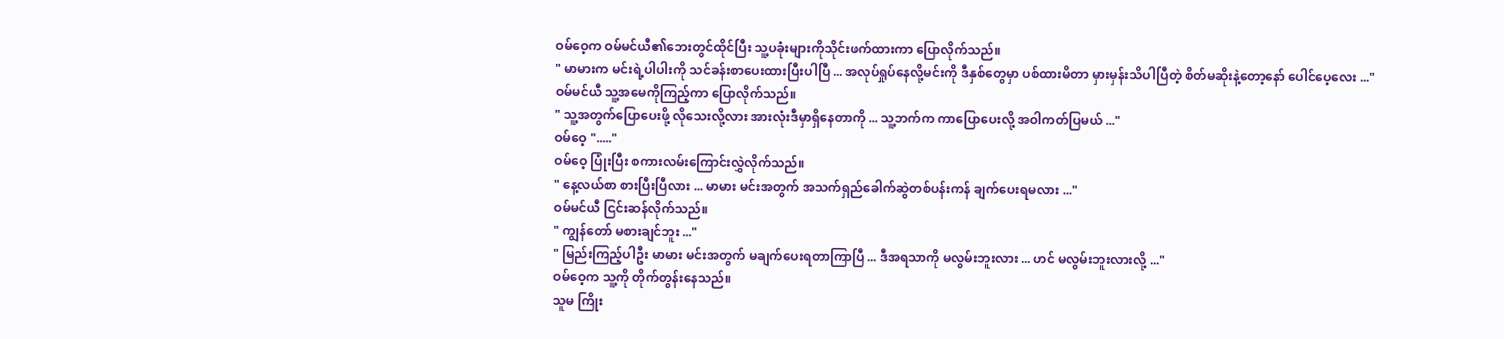ဝမ်ဝေ့က ဝမ်မင်ယီ၏ဘေးတွင်ထိုင်ပြီး သူ့ပခုံးများကိုသိုင်းဖက်ထားကာ ပြောလိုက်သည်။
" မာမားက မင်းရဲ့ပါပါးကို သင်ခန်းစာပေးထားပြီးပါပြီ ... အလုပ်ရှုပ်နေလို့မင်းကို ဒီနှစ်တွေမှာ ပစ်ထားမိတာ မှားမှန်းသိပါပြီတဲ့ စိတ်မဆိုးနဲ့တော့နော် ပေါင်ပေ့လေး ..."
ဝမ်မင်ယီ သူ့အမေကိုကြည့်ကာ ပြောလိုက်သည်။
" သူ့အတွက်ပြောပေးဖို့ လိုသေးလို့လား အားလုံးဒီမှာရှိနေတာကို ... သူ့ဘက်က ကာ‌ပြောပေးလို့ အဝါကတ်ပြမယ် ..."
ဝမ်ဝေ့ "....."
ဝမ်ဝေ့ ပြုံးပြီး စကားလမ်းကြောင်းလွှဲလိုက်သည်။
" နေ့လယ်စာ စားပြီးပြီလား ... မာမား မင်းအတွက် အသက်ရှည်ခေါက်ဆွဲတစ်ပန်းကန် ချက်ပေးရမလား ..."
ဝမ်မင်ယီ ငြင်းဆန်လိုက်သည်။
" ကျွန်တော် မစားချင်ဘူး ..."
" မြည်းကြည့်ပါဦး မာမား မင်းအတွက် မချက်ပေးရတာကြာပြီ ... ဒီအရသာကို မလွမ်းဘူးလား ... ဟင် မလွမ်းဘူးလားလို့ ..."
ဝမ်ဝေ့က သူ့ကို တိုက်တွန်းနေသည်။
သူမ ကြိုး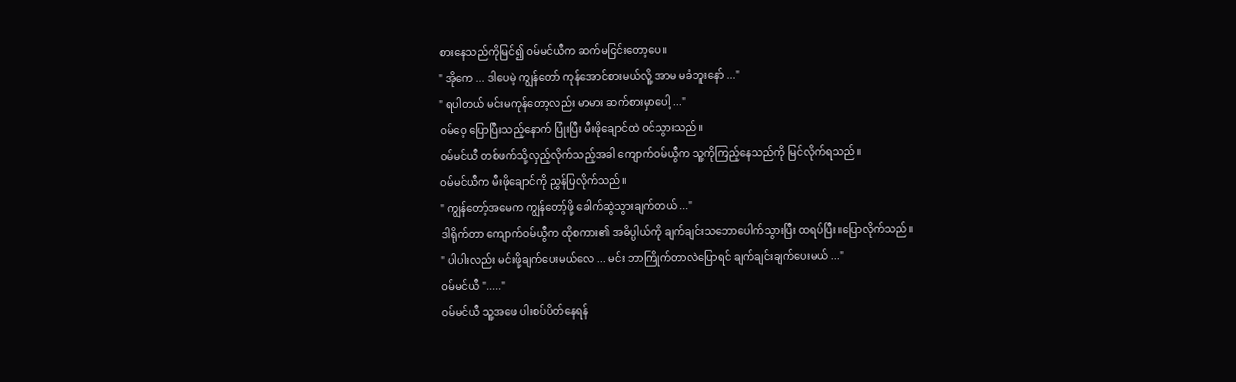စားနေသည်ကိုမြင်၍ ဝမ်မင်ယီက ဆက်မငြင်းတော့ပေ။
" အိုကေ ... ဒါပေမဲ့ ကျွန်တော် ကုန်အောင်စားမယ်လိူ့ အာမ မခံဘူးနော် ..."
" ရပါတယ် မင်းမကုန်တော့လည်း မာမား ဆက်စားမှာပေါ့ ..."
ဝမ်ဝေ့ ပြောပြီးသည့်နောက် ပြုံးပြီး မီးဖိုချောင်ထဲ ဝင်သွားသည်။
ဝမ်မင်ယီ တစ်ဖက်သို့လှည့်လိုက်သည့်အခါ ကျောက်ဝမ်ယွီက သူ့ကိုကြည့်နေသည်ကို မြင်လိုက်ရသည်။
ဝမ်မင်ယီက မီးဖိုချောင်ကို ညွှန်ပြလိုက်သည်။
" ကျွန်တော့်အမေက ကျွန်တော့်ဖို့ ခေါက်ဆွဲသွားချက်တယ် ..."
ဒါရိုက်တာ ကျောက်ဝမ်ယွီက ထိုစကား၏ အဓိပ္ပါယ်ကို ချက်ချင်းသဘောပေါက်သွားပြီး ထရပ်ပြီး။ပြောလိုက်သည်။
" ပါပါးလည်း မင်းဖို့ချက်ပေးမယ်လေ ... မင်း ဘာကြိုက်တာလဲပြောရင် ချက်ချင်းချက်ပေးမယ် ..."
ဝမ်မင်ယီ "....."
ဝမ်မင်ယီ သူ့အဖေ ပါးစပ်ပိတ်နေရန်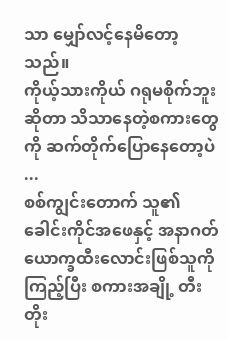သာ မျှော်လင့်နေမိတော့သည်။
ကိုယ့်သားကိုယ် ဂရုမစိုက်ဘူးဆိုတာ သိသာနေတဲ့စကားတွေကို ဆက်တိုက်ပြောနေတော့ပဲ ...
စစ်ကျွင်းတောက် သူ၏ခေါင်းကိုင်အဖေနှင့် အနာဂတ် ယောက္ခထီးလောင်းဖြစ်သူကိုကြည့်ပြီး စကားအချို့ တီးတိုး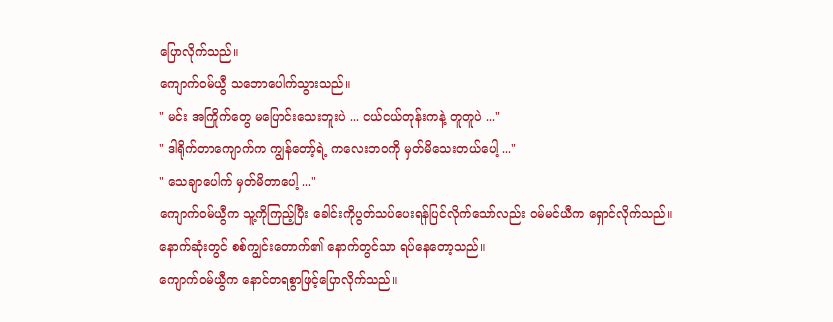ပြောလိုက်သည်။
ကျောက်ဝမ်ယွီ သဘောပေါက်သွားသည်။
" မင်း အကြိုက်တွေ မပြောင်းသေးဘူးပဲ ... ငယ်ငယ်တုန်းကနဲ့ တူတူပဲ ..."
" ဒါရိုက်တာကျောက်က ကျွန်တော့်ရဲ့ ကလေးဘဝကို မှတ်မိသေးတယ်ပေါ့ ..."
" သေချာပေါက် မှတ်မိတာပေါ့ ..."
ကျောက်ဝမ်ယွီက သူ့ကိုကြည့်ပြီး ခေါင်းကိုပွတ်သပ်ပေးရန်ပြင်လိုက်သော်လည်း ဝမ်မင်ယီက ရှောင်လိုက်သည်။ နောက်ဆုံးတွင် စစ်ကျွင်းတောက်၏ နောက်တွင်သာ ရပ်နေတော့သည်။
ကျောက်ဝမ်ယွီက နောင်တရစွာဖြင့်ပြောလိုက်သည်။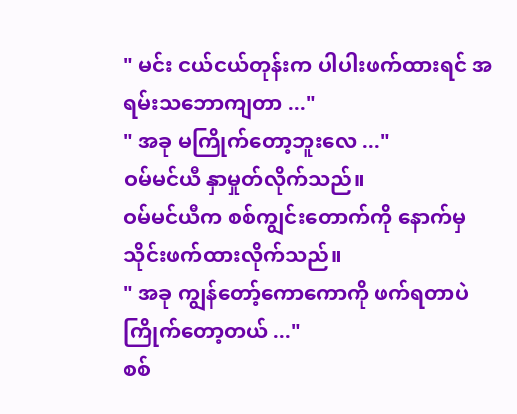" မင်း ငယ်ငယ်‌တုန်းက ပါပါးဖက်ထားရင် အရမ်းသဘောကျတာ ..."
" အခု မကြိုက်တော့ဘူးလေ ..."
ဝမ်မင်ယီ ‌နှာမှုတ်လိုက်သည်။
ဝမ်မင်ယီက စစ်ကျွင်းတောက်ကို နောက်မှသိုင်းဖက်ထားလိုက်သည်။
" အခု ကျွန်တော့်ကောကောကို ဖက်ရတာပဲ ကြိုက်တော့တယ် ..."
စစ်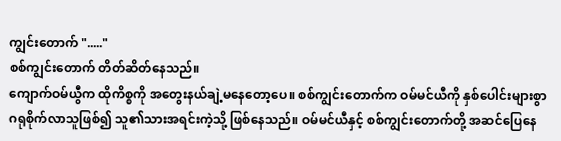ကျွင်းတောက် "....."
စစ်ကျွင်းတောက် တိတ်ဆိတ်နေသည်။
ကျောက်ဝမ်ယွီက ထိုကိစ္စကို အတွေးနယ်ချဲ့မနေတော့ပေ။ စစ်ကျွင်းတောက်က ဝမ်မင်ယီကို နှစ်ပေါင်းများစွာ ဂရုစိုက်လာသူဖြစ်၍ သူ၏သားအရင်းကဲ့သို့ ဖြစ်နေသည်။ ဝမ်မင်ယီနှင့် စစ်ကျွင်းတောက်တို့ အဆင်ပြေနေ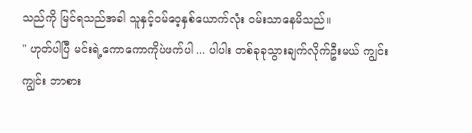သည်ကို မြင်ရသည်အခါ သူနှင့်ဝမ်ဝေ့နှစ်ယောက်လုံး ဝမ်းသာနေမိသည်။
" ဟုတ်ပါပြီ မင်းရဲ့ကောကောကိုပဲဖက်ပါ ... ပါပါး တစ်ခုခုသွားချက်လိုက်ဦးမယ် ကျွင်းကျွင်း ဘာစား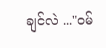ချင်လဲ ..."ဝမ်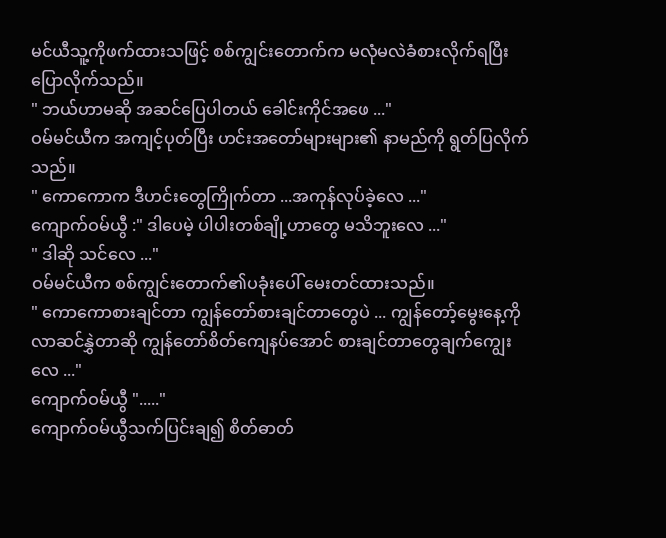မင်ယီသူ့ကိုဖက်ထားသဖြင့် စစ်ကျွင်းတောက်က မလုံမလဲခံစားလိုက်ရပြီး ပြောလိုက်သည်။
" ဘယ်ဟာမဆို အဆင်ပြေပါတယ် ခေါင်းကိုင်အဖေ ..."
ဝမ်မင်ယီက အကျင့်ပုတ်ပြီး ဟင်းအတော်များများ၏ နာမည်ကို ရွတ်ပြလိုက်သည်။
" ကောကောက ဒီဟင်းတွေကြိုက်တာ ...အကုန်လုပ်ခဲ့လေ ..."
ကျောက်ဝမ်ယွီ :" ဒါပေမဲ့ ပါပါးတစ်ချို့ဟာတွေ မသိဘူးလေ ..."
" ဒါဆို သင်လေ ..."
ဝမ်မင်ယီက စစ်ကျွင်းတောက်၏ပခုံးပေါ် မေးတင်ထားသည်။
" ကောကောစားချင်တာ ကျွန်တော်စားချင်တာတွေပဲ ... ကျွန်တော့်မွေးနေ့ကို လာဆင်နွှဲတာဆို ကျွန်တော်စိတ်ကျေနပ်အောင် စားချင်တာတွေချက်ကျွေးလေ ..."
ကျောက်ဝမ်ယွီ "....."
ကျောက်ဝမ်ယွီသက်ပြင်းချ၍ စိတ်ဓာတ်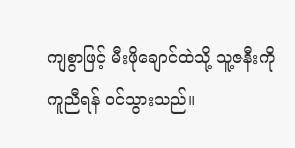ကျစွာဖြင့် မီးဖိုချောင်ထဲသို့ သူ့ဇနီးကိုကူညီရန် ဝင်သွားသည်။